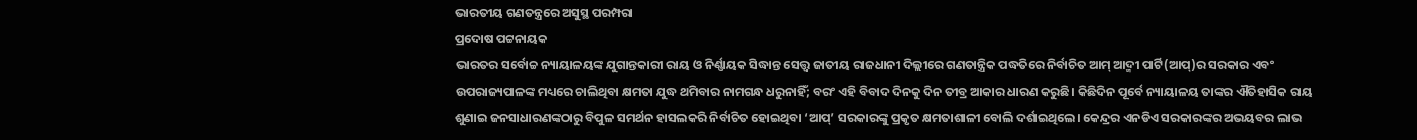ଭାରତୀୟ ଗଣତନ୍ତ୍ରରେ ଅସୁସ୍ଥ ପରମ୍ପରା
ପ୍ରଦୋଷ ପଟ୍ଟନାୟକ
ଭାରତର ସର୍ବୋଚ୍ଚ ନ୍ୟାୟାଳୟଙ୍କ ଯୁଗାନ୍ତକାରୀ ରାୟ ଓ ନିର୍ଣ୍ଣାୟକ ସିଦ୍ଧାନ୍ତ ସେତ୍ତ୍ବ ଜାତୀୟ ରାଜଧାନୀ ଦିଲ୍ଲୀରେ ଗଣତାନ୍ତ୍ରିକ ପଦ୍ଧତିରେ ନିର୍ବାଚିତ ଆମ୍ ଆଦ୍ମୀ ପାର୍ଟି(ଆପ୍)ର ସରକାର ଏବଂ ଉପରାଜ୍ୟପାଳଙ୍କ ମଧ୍ୟରେ ଚାଲିଥିବା କ୍ଷମତା ଯୁଦ୍ଧ ଥମିବାର ନାମଗନ୍ଧ ଧରୁନାହିଁ; ବରଂ ଏହି ବିବାଦ ଦିନକୁ ଦିନ ତୀବ୍ର ଆକାର ଧାରଣ କରୁଛି। କିଛିଦିନ ପୂର୍ବେ ନ୍ୟାୟାଳୟ ତାଙ୍କର ଐତିହାସିକ ରାୟ ଶୁଣାଇ ଜନସାଧାରଣଙ୍କଠାରୁ ବିପୁଳ ସମର୍ଥନ ହାସଲକରି ନିର୍ବାଚିତ ହୋଇଥିବା ‘ଆପ୍’ ସରକାରଙ୍କୁ ପ୍ରକୃତ କ୍ଷମତାଶାଳୀ ବୋଲି ଦର୍ଶାଇଥିଲେ। କେନ୍ଦ୍ରର ଏନଡିଏ ସରକାରଙ୍କର ଅଭୟବର ଲାଭ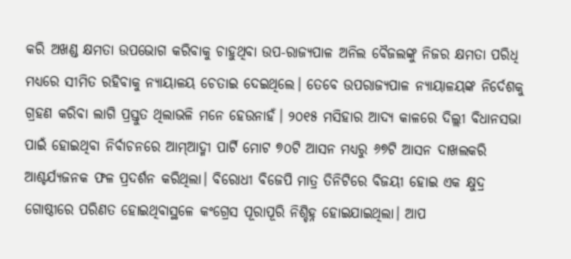କରି ଅଖଣ୍ଡ କ୍ଷମତା ଉପଭୋଗ କରିବାକୁ ଚାହୁଥିବା ଉପ-ରାଜ୍ୟପାଳ ଅନିଲ ବୈଜଲଙ୍କୁ ନିଜର କ୍ଷମତା ପରିଧି ମଧ୍ୟରେ ସୀମିତ ରହିବାକୁ ନ୍ୟାୟାଳୟ ଚେତାଇ ଦେଇଥିଲେ। ତେବେ ଉପରାଜ୍ୟପାଳ ନ୍ୟାୟାଳୟଙ୍କ ନିର୍ଦେଶକୁ ଗ୍ରହଣ କରିବା ଲାଗି ପ୍ରସ୍ତୁତ ଥିଲାଭଳି ମନେ ହେଉନାହଁ। ୨୦୧୫ ମସିହାର ଆଦ୍ୟ କାଳରେ ଦିଲ୍ଲୀ ବିଧାନସଭା ପାଇଁ ହୋଇଥିବା ନିର୍ବାଚନରେ ଆମ୍ଆଦ୍ମୀ ପାର୍ଟି ମୋଟ ୭୦ଟି ଆସନ ମଧ୍ୟରୁ ୬୭ଟି ଆସନ ଦାଖଲକରି ଆଶ୍ଚର୍ଯ୍ୟଜନକ ଫଳ ପ୍ରଦର୍ଶନ କରିଥିଲା। ବିରୋଧୀ ବିଜେପି ମାତ୍ର ତିନିଟିରେ ବିଜୟୀ ହୋଇ ଏକ କ୍ଷୁଦ୍ର ଗୋଷ୍ଠୀରେ ପରିଣତ ହୋଇଥିବାସ୍ଥଳେ କଂଗ୍ରେସ ପୂରାପୂରି ନିଶ୍ଚିହ୍ନ ହୋଇଯାଇଥିଲା। ଆପ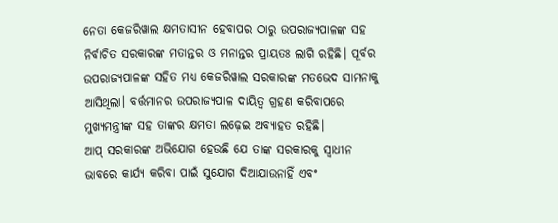ନେତା କେଜରିୱାଲ କ୍ଷମତାସୀନ ହେବାପର ଠାରୁ ଉପରାଜ୍ୟପାଳଙ୍କ ସହ ନିର୍ବାଚିତ ସରକାରଙ୍କ ମତାନ୍ତର ଓ ମନାନ୍ତର ପ୍ରାୟତଃ ଲାଗି ରହିଛି। ପୂର୍ବର ଉପରାଜ୍ୟପାଳଙ୍କ ସହିତ ମଧ୍ୟ କେଜରିୱାଲ ସରକାରଙ୍କ ମତଭେଦ ସାମନାକୁ ଆସିଥିଲା। ବର୍ତ୍ତମାନର ଉପରାଜ୍ୟପାଳ ଦାୟିତ୍ବ ଗ୍ରହଣ କରିବାପରେ ମୁଖ୍ୟମନ୍ତ୍ରୀଙ୍କ ସହ ତାଙ୍କର କ୍ଷମତା ଲଢ଼େଇ ଅବ୍ୟାହତ ରହିଛି।
ଆପ୍ ସରକାରଙ୍କ ଅଭିଯୋଗ ହେଉଛି ଯେ ତାଙ୍କ ସରକାରକୁ ସ୍ବାଧୀନ ଭାବରେ କାର୍ଯ୍ୟ କରିବା ପାଇଁ ସୁଯୋଗ ଦିଆଯାଉନାହିଁ ଏବଂ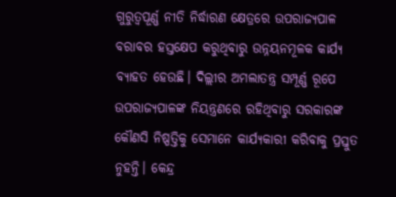ଗୁରୁତ୍ବପୂର୍ଣ୍ଣ ନୀତି ନିର୍ଦ୍ଧାରଣ କ୍ଷେତ୍ରରେ ଉପରାଜ୍ୟପାଳ ବରାବର ହସ୍ତକ୍ଷେପ କରୁଥିବାରୁ ଉନ୍ନୟନମୂଳକ କାର୍ଯ୍ୟ ବ୍ୟାହତ ହେଉଛି। ଦିଲ୍ଲୀର ଅମଲାତନ୍ତ୍ର ସମ୍ପୂର୍ଣ୍ଣ ରୂପେ ଉପରାଜ୍ୟପାଳଙ୍କ ନିୟନ୍ତ୍ରଣରେ ରହିଥିବାରୁ ସରକାରଙ୍କ କୌଣସି ନିଷ୍ପତ୍ତିକୁ ସେମାନେ କାର୍ଯ୍ୟକାରୀ କରିବାକୁ ପ୍ରସ୍ତୁତ ନୁହନ୍ତି। କେନ୍ଦ୍ର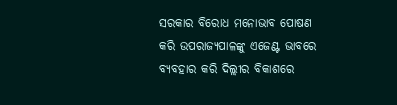ସରକାର ବିରୋଧ ମନୋଭାବ ପୋଷଣ କରି ଉପରାଜ୍ୟପାଳଙ୍କୁ ଏଜେଣ୍ଟ ଭାବରେ ବ୍ୟବହାର କରି ଦିଲ୍ଲୀର ବିକାଶରେ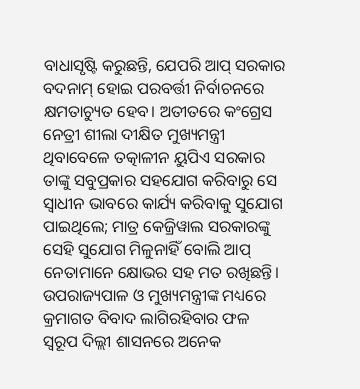ବାଧାସୃଷ୍ଟି କରୁଛନ୍ତି, ଯେପରି ଆପ୍ ସରକାର ବଦନାମ୍ ହୋଇ ପରବର୍ତ୍ତୀ ନିର୍ବାଚନରେ କ୍ଷମତାଚ୍ୟୁତ ହେବ। ଅତୀତରେ କଂଗ୍ରେସ ନେତ୍ରୀ ଶୀଲା ଦୀକ୍ଷିତ ମୁଖ୍ୟମନ୍ତ୍ରୀ ଥିବାବେଳେ ତତ୍କାଳୀନ ୟୁପିଏ ସରକାର ତାଙ୍କୁ ସବୁପ୍ରକାର ସହଯୋଗ କରିବାରୁ ସେ ସ୍ବାଧୀନ ଭାବରେ କାର୍ଯ୍ୟ କରିବାକୁ ସୁଯୋଗ ପାଇଥିଲେ; ମାତ୍ର କେଜ୍ରିୱାଲ ସରକାରଙ୍କୁ ସେହି ସୁଯୋଗ ମିଳୁନାହିଁ ବୋଲି ଆପ୍ ନେତାମାନେ କ୍ଷୋଭର ସହ ମତ ରଖିଛନ୍ତି।
ଉପରାଜ୍ୟପାଳ ଓ ମୁଖ୍ୟମନ୍ତ୍ରୀଙ୍କ ମଧ୍ୟରେ କ୍ରମାଗତ ବିବାଦ ଲାଗିରହିବାର ଫଳ ସ୍ବରୂପ ଦିଲ୍ଲୀ ଶାସନରେ ଅନେକ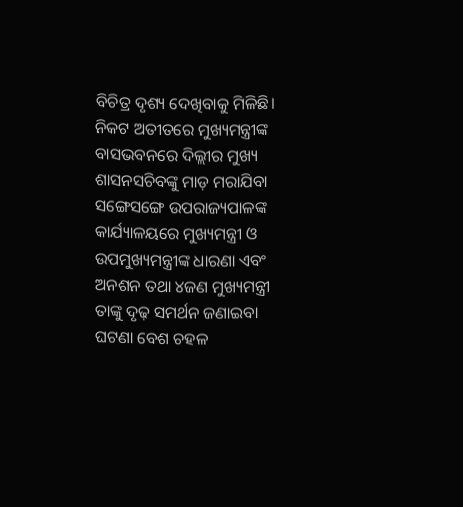ବିଚିତ୍ର ଦୃଶ୍ୟ ଦେଖିବାକୁ ମିଳିଛି। ନିକଟ ଅତୀତରେ ମୁଖ୍ୟମନ୍ତ୍ରୀଙ୍କ ବାସଭବନରେ ଦିଲ୍ଲୀର ମୁଖ୍ୟ ଶାସନସଚିବଙ୍କୁ ମାଡ଼ ମରାଯିବା ସଙ୍ଗେସଙ୍ଗେ ଉପରାଜ୍ୟପାଳଙ୍କ କାର୍ଯ୍ୟାଳୟରେ ମୁଖ୍ୟମନ୍ତ୍ରୀ ଓ ଉପମୁଖ୍ୟମନ୍ତ୍ରୀଙ୍କ ଧାରଣା ଏବଂ ଅନଶନ ତଥା ୪ଜଣ ମୁଖ୍ୟମନ୍ତ୍ରୀ ତାଙ୍କୁ ଦୃଢ଼ ସମର୍ଥନ ଜଣାଇବା ଘଟଣା ବେଶ ଚହଳ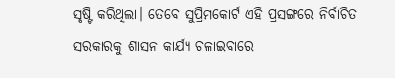ସୃଷ୍ଟି କରିଥିଲା। ତେବେ ସୁପ୍ରିମକୋର୍ଟ ଏହି ପ୍ରସଙ୍ଗରେ ନିର୍ବାଚିତ ସରକାରକୁ ଶାସନ କାର୍ଯ୍ୟ ଚଳାଇବାରେ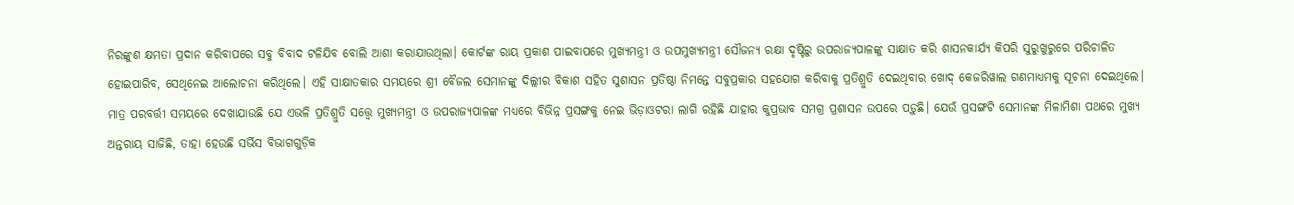ନିରଙ୍କୁଶ କ୍ଷମତା ପ୍ରଦାନ କରିବାପରେ ସବୁ ବିବାଦ ଟଳିଯିବ ବୋଲି ଆଶା କରାଯାଉଥିଲା। କୋର୍ଟଙ୍କ ରାୟ ପ୍ରକାଶ ପାଇବାପରେ ମୁଖ୍ୟମନ୍ତ୍ରୀ ଓ ଉପମୁଖ୍ୟମନ୍ତ୍ରୀ ସୌଜନ୍ୟ ରକ୍ଷା ଦୃଷ୍ଟିରୁ ଉପରାଜ୍ୟପାଳଙ୍କୁ ସାକ୍ଷାତ କରି ଶାସନକାର୍ଯ୍ୟ କିପରି ସୁରୁଖୁରୁରେ ପରିଚାଳିତ ହୋଇପାରିବ, ସେଥିନେଇ ଆଲୋଚନା କରିଥିଲେ। ଏହି ସାକ୍ଷାତକାର ସମୟରେ ଶ୍ରୀ ବୈଜଲ ସେମାନଙ୍କୁ ଦିଲ୍ଲୀର ବିକାଶ ସହିତ ସୁଶାସନ ପ୍ରତିଷ୍ଠା ନିମନ୍ତେ ସବୁପ୍ରକାର ସହଯୋଗ କରିବାକୁ ପ୍ରତିଶ୍ରୁତି ଦେଇଥିବାର ଖୋଦ୍ କେଜରିୱାଲ ଗଣମାଧ୍ୟମକୁ ସୂଚନା ଦେଇଥିଲେ। ମାତ୍ର ପରବର୍ତ୍ତୀ ସମୟରେ ଦେଖାଯାଉଛି ଯେ ଏଭଳି ପ୍ରତିଶ୍ରୁତି ସତ୍ତ୍ବେ ମୁଖ୍ୟମନ୍ତ୍ରୀ ଓ ଉପରାଜ୍ୟପାଳଙ୍କ ମଧ୍ୟରେ ବିଭିନ୍ନ ପ୍ରସଙ୍ଗକୁ ନେଇ ଭିଡ଼ାଓଟରା ଲାଗି ରହିଛି ଯାହାର କୁପ୍ରଭାବ ସମଗ୍ର ପ୍ରଶାସନ ଉପରେ ପଡ଼ୁଛି। ଯେଉଁ ପ୍ରସଙ୍ଗଟି ସେମାନଙ୍କ ମିଳାମିଶା ପଥରେ ମୁଖ୍ୟ ଅନ୍ତରାୟ ସାଜିଛି, ତାହା ହେଉଛି ସର୍ଭିସ ବିଭାଗଗୁଡ଼ିକ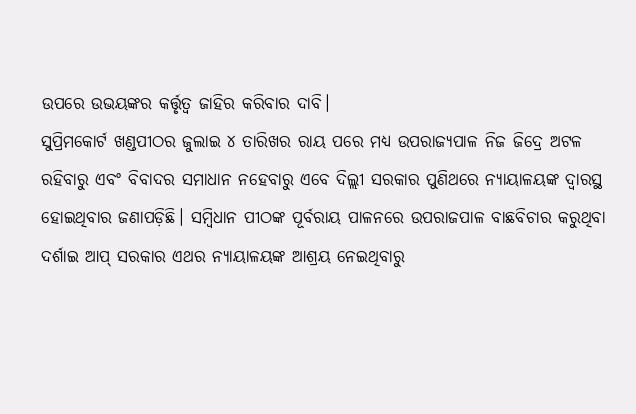ଉପରେ ଉଭୟଙ୍କର କର୍ତ୍ତୃତ୍ବ ଜାହିର କରିବାର ଦାବି।
ସୁପ୍ରିମକୋର୍ଟ ଖଣ୍ଡପୀଠର ଜୁଲାଇ ୪ ତାରିଖର ରାୟ ପରେ ମଧ୍ୟ ଉପରାଜ୍ୟପାଳ ନିଜ ଜିଦ୍ରେ ଅଟଳ ରହିବାରୁ ଏବଂ ବିବାଦର ସମାଧାନ ନହେବାରୁ ଏବେ ଦିଲ୍ଲୀ ସରକାର ପୁଣିଥରେ ନ୍ୟାୟାଳୟଙ୍କ ଦ୍ବାରସ୍ଥ ହୋଇଥିବାର ଜଣାପଡ଼ିଛି। ସମ୍ବିଧାନ ପୀଠଙ୍କ ପୂର୍ବରାୟ ପାଳନରେ ଉପରାଜପାଳ ବାଛବିଚାର କରୁଥିବା ଦର୍ଶାଇ ଆପ୍ ସରକାର ଏଥର ନ୍ୟାୟାଳୟଙ୍କ ଆଶ୍ରୟ ନେଇଥିବାରୁ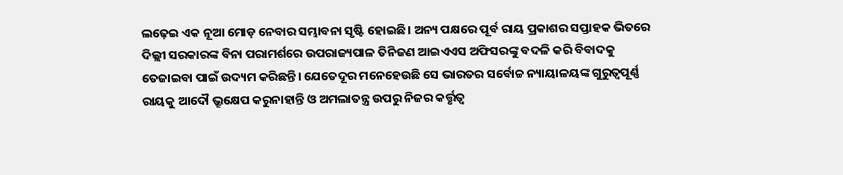ଲଢ଼େଇ ଏକ ନୂଆ ମୋଡ଼ ନେବାର ସମ୍ଭାବନା ସୃଷ୍ଟି ହୋଇଛି। ଅନ୍ୟ ପକ୍ଷରେ ପୂର୍ବ ରାୟ ପ୍ରକାଶର ସପ୍ତାହକ ଭିତରେ ଦିଲ୍ଲୀ ସରକାରଙ୍କ ବିନା ପରାମର୍ଶରେ ଉପରାଜ୍ୟପାଳ ତିନିଜଣ ଆଇଏଏସ ଅଫିସରଙ୍କୁ ବଦଳି କରି ବିବାଦକୁ ତେଜାଇବା ପାଇଁ ଉଦ୍ୟମ କରିଛନ୍ତି। ଯେତେଦୂର ମନେହେଉଛି ସେ ଭାରତର ସର୍ବୋଚ୍ଚ ନ୍ୟାୟାଳୟଙ୍କ ଗୁରୁତ୍ବପୂର୍ଣ୍ଣ ରାୟକୁ ଆଦୌ ଭ୍ରୂକ୍ଷେପ କରୁନାହାନ୍ତି ଓ ଅମଲାତନ୍ତ୍ର ଉପରୁ ନିଜର କର୍ତ୍ତୃତ୍ବ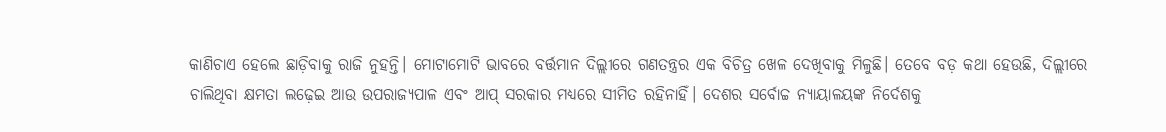କାଣିଚାଏ ହେଲେ ଛାଡ଼ିବାକୁ ରାଜି ନୁହନ୍ତି। ମୋଟାମୋଟି ଭାବରେ ବର୍ତ୍ତମାନ ଦିଲ୍ଲୀରେ ଗଣତନ୍ତ୍ରର ଏକ ବିଚିତ୍ର ଖେଳ ଦେଖିବାକୁ ମିଳୁଛି। ତେବେ ବଡ଼ କଥା ହେଉଛି, ଦିଲ୍ଲୀରେ ଚାଲିଥିବା କ୍ଷମତା ଲଢ଼େଇ ଆଉ ଉପରାଜ୍ୟପାଳ ଏବଂ ଆପ୍ ସରକାର ମଧ୍ୟରେ ସୀମିତ ରହିନାହିଁ। ଦେଶର ସର୍ବୋଚ୍ଚ ନ୍ୟାୟାଳୟଙ୍କ ନିର୍ଦେଶକୁ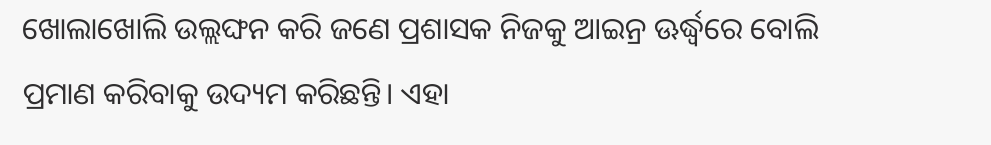ଖୋଲାଖୋଲି ଉଲ୍ଲଙ୍ଘନ କରି ଜଣେ ପ୍ରଶାସକ ନିଜକୁ ଆଇନ୍ର ଊର୍ଦ୍ଧ୍ବରେ ବୋଲି ପ୍ରମାଣ କରିବାକୁ ଉଦ୍ୟମ କରିଛନ୍ତି। ଏହା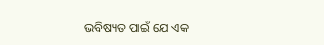ଭବିଷ୍ୟତ ପାଇଁ ଯେ ଏକ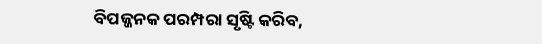ବିପଜ୍ଜନକ ପରମ୍ପରା ସୃଷ୍ଟି କରିବ,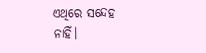ଏଥିରେ ସନ୍ଦେହ ନାହିଁ।